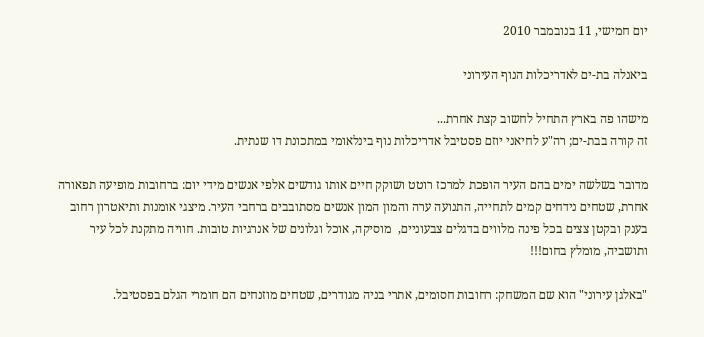יום חמישי, 11 בנובמבר 2010

ביאנלה בת-ים לאדריכלות הנוף העירוני

מישהו פה בארץ התחיל לחשוב קצת אחרת...
זה קורה בבת-ים; רה"ע לחיאני יוזם פסטיבל אדריכלות נוף בינלאומי במתכונת דו שנתית.

מדובר בשלשה ימים בהם העיר הופכת למרכז רוטט ושוקק חיים אותו גודשים אלפי אנשים מידי יום: ברחובות מופיעה תפאורה אחרת, שטחים נידחים קמים לתחייה, התנועה ערה והמון המון אנשים מסתובבים ברחבי העיר. מיצגי אומנות ותיאטרון רחוב בענק ובקטן צצים בכל פינה מלווים בדגלים צבעוניים,  מוסיקה, אוכל וגלונים של אנרגיות טובות. חוויה מתקנת לכל עיר ותושביה, מומלץ בחום!!!

"באלגן עירוני" הוא שם המשחק: רחובות חסומים, אתרי בניה מגודרים, שטחים מוזנחים הם חומרי הגלם בפסטיבל.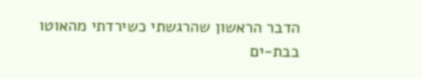הדבר הראשון שהרגשתי כשירדתי מהאוטו בבת-ים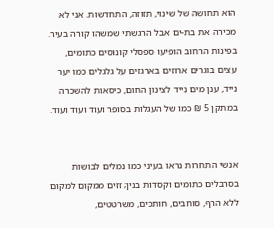הוא תחושה של שינוי, תזוזה, התחדשות. אני לא מכירה את בת-ים אבל הרגשתי שמשהו קורה בעיר. בפינות הרחוב הופיעו ספסלי קונוסים כתומים, עצים בוגרים ארוזים בארגזים על גלגלים כמו יער נייד, ענן מים נייד לצינון החום, כיסאות להשכרה במתקן 5 ₪ כמו של העגלות בסופר ועוד ועוד ועוד.


אנשי התחרות נראו בעיני כמו נמלים לבושות בסרבלים כתומים וקסדות בנין; זזים ממקום למקום ללא הרף, סוחבים, חותכים, משרטטים,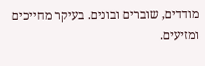מודדים, שוברים ובונים. בעיקר מחייכים ומזיעים.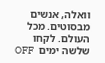וואלה, אנשים מבסוטים. מכל העולם. לקחו שלשה ימים  OFF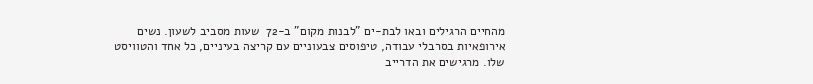מהחיים הרגילים ובאו לבת-ים "לבנות מקום" ב-72  שעות מסביב לשעון. נשים  אירופאיות בסרבלי עבודה, טיפוסים צבעוניים עם קריצה בעיניים, כל אחד והטוויסט שלו. מרגישים את הדרייב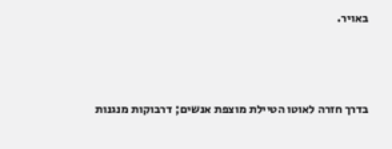באויר.



בדרך חזרה לאוטו הטיילת מוצפת אנשים; דרבוקות מנגנות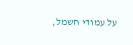על עמודי חשמל,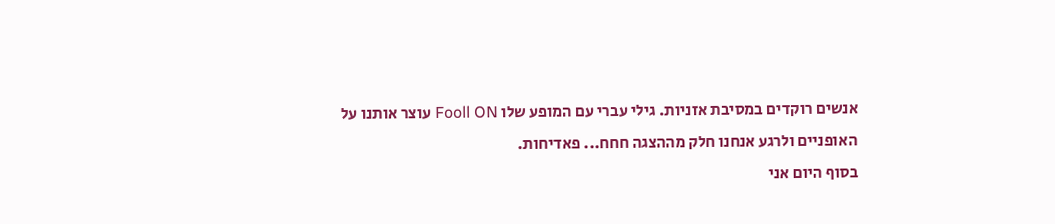אנשים רוקדים במסיבת אזניות. גילי עברי עם המופע שלו Fooll ON עוצר אותנו על האופניים ולרגע אנחנו חלק מההצגה חחח... פאדיחות.
בסוף היום אני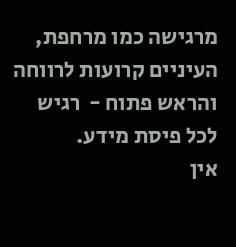מרגישה כמו מרחפת, העיניים קרועות לרווחה והראש פתוח -  רגיש לכל פיסת מידע.
אין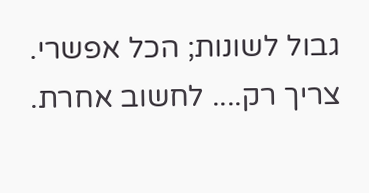גבול לשונות; הכל אפשרי. צריך רק.... לחשוב אחרת.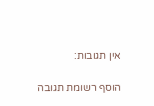אין תגובות:

הוסף רשומת תגובה